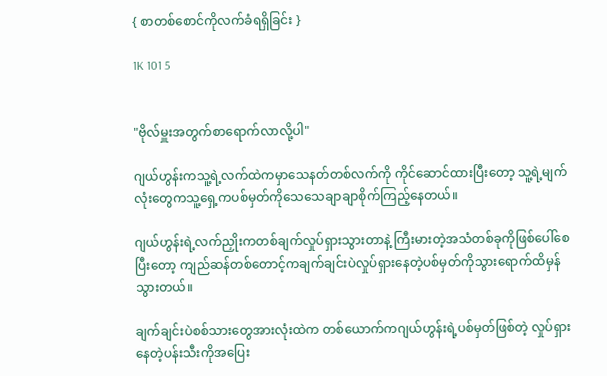{ စာတစ်စောင်ကိုလက်ခံရရှိခြင်း }

1K 101 5


"ဗိုလ်မှူးအတွက်စာရောက်လာလို့ပါ"

ဂျယ်ဟွန်းကသူ့ရဲ့လက်ထဲကမှာသေနတ်တစ်လက်ကို ကိုင်ဆောင်ထားပြီးတော့ သူ့ရဲ့မျက်လုံးတွေကသူ့ရှေ့ကပစ်မှတ်ကိုသေသေချာချာစိုက်ကြည့်နေတယ်။

ဂျယ်ဟွန်းရဲ့လက်ညှိုးကတစ်ချက်လှုပ်ရှားသွားတာနဲ့ ကြီးမားတဲ့အသံတစ်ခုကိုဖြစ်ပေါ်စေပြီးတော့ ကျည်ဆန်တစ်တောင့်ကချက်ချင်းပဲလှုပ်ရှားနေတဲ့ပစ်မှတ်ကိုသွားရောက်ထိမှန်သွားတယ်။

ချက်ချင်းပဲစစ်သားတွေအားလုံးထဲက တစ်ယောက်ကဂျယ်ဟွန်းရဲ့ပစ်မှတ်ဖြစ်တဲ့ လှုပ်ရှားနေတဲ့ပန်းသီးကိုအပြေး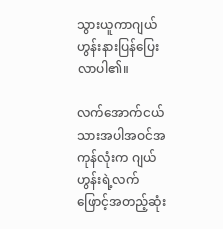သွားယူကာဂျယ်ဟွန်းနားပြန်ပြေးလာပါ၏။

လက်အောက်ငယ်သားအပါအဝင်အကုန်လုံးက ဂျယ်ဟွန်းရဲ့လက်ဖြောင့်အတည့်ဆုံး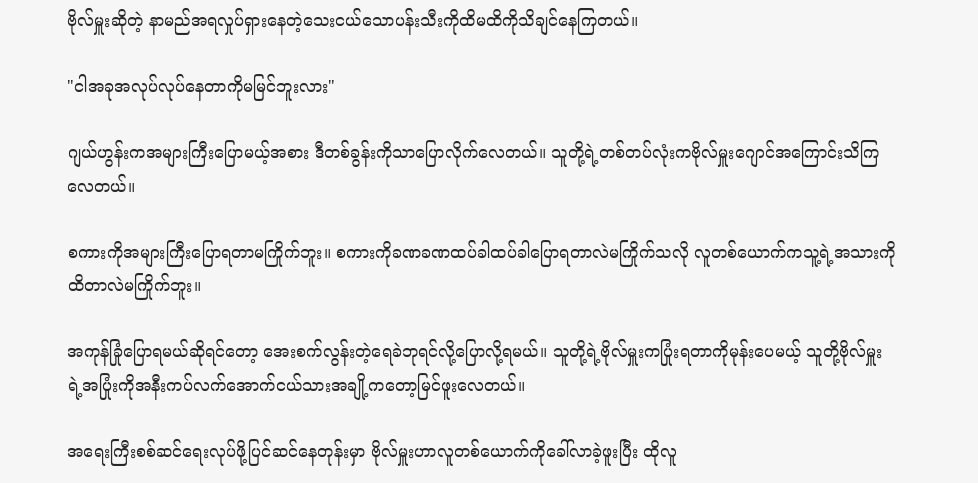ဗိုလ်မှူးဆိုတဲ့ နာမည်အရလှုပ်ရှားနေတဲ့သေးငယ်သောပန်းသီးကိုထိမထိကိုသိချင်နေကြတယ်။

"ငါအခုအလုပ်လုပ်နေတာကိုမမြင်ဘူးလား"

ဂျယ်ဟွန်းကအများကြီးပြောမယ့်အစား ဒီတစ်ခွန်းကိုသာပြောလိုက်လေတယ်။ သူတို့ရဲ့တစ်တပ်လုံးကဗိုလ်မှူးဂျောင်အကြောင်းသိကြလေတယ်။

စကားကိုအများကြီးပြောရတာမကြိုက်ဘူး။ စကားကိုခဏခဏထပ်ခါထပ်ခါပြောရတာလဲမကြိုက်သလို လူတစ်ယောက်ကသူ့ရဲ့အသားကိုထိတာလဲမကြိုက်ဘူး။

အကုန်ခြုံပြောရမယ်ဆိုရင်တော့ အေးစက်လွန်းတဲ့ရေခဲဘုရင်လို့ပြောလို့ရမယ်။ သူတို့ရဲ့ဗိုလ်မှူးကပြုံးရတာကိုမုန်းပေမယ့် သူတို့ဗိုလ်မှူးရဲ့အပြုံးကိုအနီးကပ်လက်အောက်ငယ်သားအချို့ကတော့မြင်ဖူးလေတယ်။

အရေးကြီးစစ်ဆင်ရေးလုပ်ဖို့ပြင်ဆင်နေတုန်းမှာ ဗိုလ်မှူးဟာလူတစ်ယောက်ကိုခေါ်လာခဲ့ဖူးပြီး ထိုလူ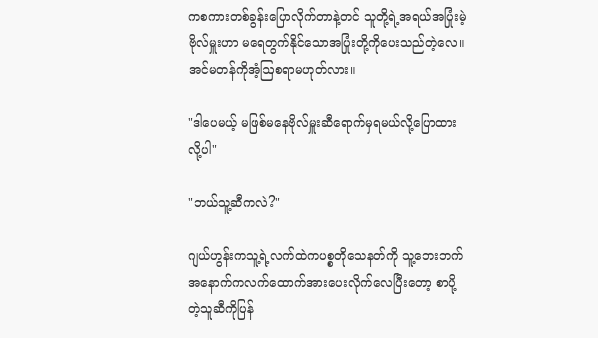ကစကားတစ်ခွန်းပြောလိုက်တာနဲ့တင် သူတို့ရဲ့အရယ်အပြုံးမဲ့ဗိုလ်မှူးဟာ မရေတွက်နိုင်သောအပြုံးတို့ကိုပေးသည်တဲ့လေ။ အင်မတန်ကိုအံ့ဩစရာမဟုတ်လား။

"ဒါပေမယ့် မဖြစ်မနေဗိုလ်မှူးဆီရောက်မှရမယ်လို့ပြောထားလို့ပါ"

"ဘယ်သူ့ဆီကလဲ?"

ဂျယ်ဟွန်းကသူ့ရဲ့လက်ထဲကပစ္စတိုသေနတ်ကို သူ့ဘေးဘက်အနောက်ကလက်ထောက်အားပေးလိုက်လေပြီးတော့ စာပို့တဲ့သူဆီကိုပြန်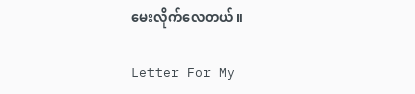မေးလိုက်လေတယ်။

Letter For My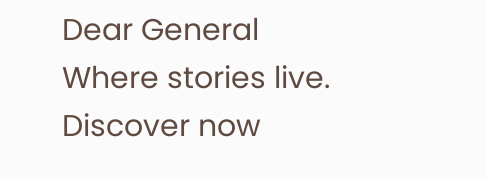Dear General Where stories live. Discover now